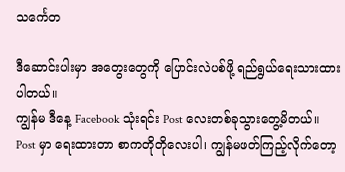သင်္ကေတ

ဒီဆောင်းပါးမှာ အတွေးတွေကို ပြောင်းလဲပစ်ဖို့ ရည်ရွယ်ရေးသားထားပါတယ်။
ကျွန်မ ဒီနေ့ Facebook သုံးရင်း Post လေးတစ်ခုသွားတွေ့မိတယ်။
Post မှာ ရေးထားတာ စာကတိုတိုလေးပါ၊ ကျွန်မဖတ်ကြည့်လိုက်တော့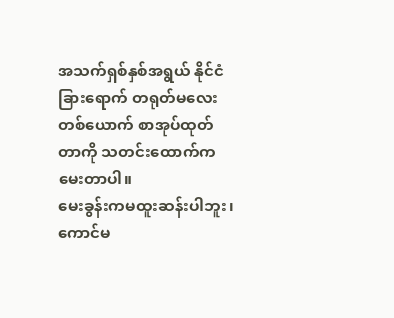အသက်ရှစ်နှစ်အရွယ် နိုင်ငံခြားရောက် တရုတ်မလေးတစ်ယောက် စာအုပ်ထုတ်တာကို သတင်းထောက်ကမေးတာပါ။
မေးခွန်းကမထူးဆန်းပါဘူး၊ကောင်မ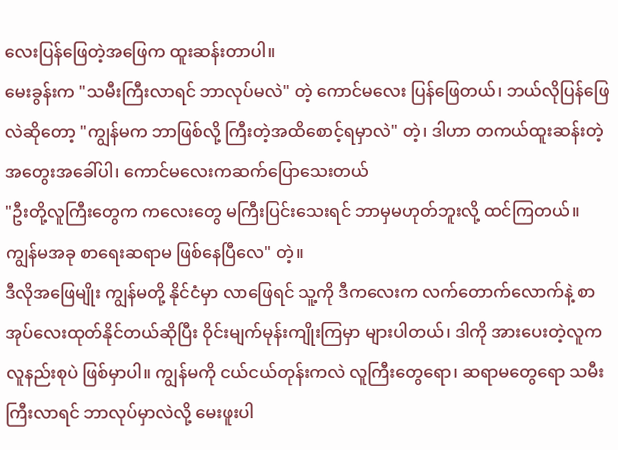လေးပြန်ဖြေတဲ့အဖြေက ထူးဆန်းတာပါ။
မေးခွန်းက "သမီးကြီးလာရင် ဘာလုပ်မလဲ" တဲ့ ကောင်မလေး ပြန်ဖြေတယ်၊ ဘယ်လိုပြန်ဖြေလဲဆိုတော့ "ကျွန်မက ဘာဖြစ်လို့ ကြီးတဲ့အထိစောင့်ရမှာလဲ" တဲ့၊ ဒါဟာ တကယ်ထူးဆန်းတဲ့အတွေးအခေါ်ပါ၊ ကောင်မလေးကဆက်ပြောသေးတယ်
"ဦးတို့လူကြီးတွေက ကလေးတွေ မကြီးပြင်းသေးရင် ဘာမှမဟုတ်ဘူးလို့ ထင်ကြတယ်။ ကျွန်မအခု စာရေးဆရာမ ဖြစ်နေပြီလေ" တဲ့။
ဒီလိုအဖြေမျိုး ကျွန်မတို့ နိုင်ငံမှာ လာဖြေရင် သူ့ကို ဒီကလေးက လက်တောက်လောက်နဲ့ စာအုပ်လေးထုတ်နိုင်တယ်ဆိုပြီး ဝိုင်းမျက်မုန်းကျိုးကြမှာ များပါတယ်၊ ဒါကို အားပေးတဲ့လူက လူနည်းစုပဲ ဖြစ်မှာပါ။ ကျွန်မကို ငယ်ငယ်တုန်းကလဲ လူကြီးတွေရော၊ ဆရာမတွေရော သမီး ကြီးလာရင် ဘာလုပ်မှာလဲလို့ မေးဖူးပါ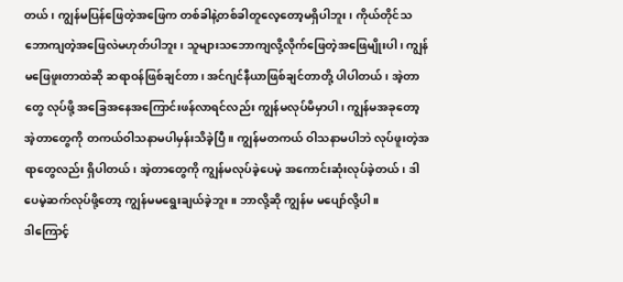တယ်၊ ကျွန်မပြန်ဖြေတဲ့အဖြေက တစ်ခါနဲ့တစ်ခါတူလေ့တော့မရှိပါဘူး၊ ကိုယ်တိုင်သဘောကျတဲ့အဖြေလဲမဟုတ်ပါဘူး၊ သူများသဘောကျလို့လိုက်ဖြေတဲ့အဖြေမျိုးပါ၊ ကျွန်မဖြေဖူးတာထဲဆို ဆရာဝန်ဖြစ်ချင်တာ၊ အင်ဂျင်နီယာဖြစ်ချင်တာတို့ ပါပါတယ်၊ အဲ့တာတွေ လုပ်ဖို့ အခြေအနေအကြောင်းဖန်လာရင်လည်း ကျွန်မလုပ်မိမှာပါ၊ ကျွန်မအခုတော့ အဲ့တာတွေကို တကယ်ဝါသနာမပါမှန်းသိခဲ့ပြီ။ ကျွန်မတကယ် ဝါသနာမပါဘဲ လုပ်ဖူးတဲ့အရာတွေလည်း ရှိပါတယ်၊ အဲ့တာတွေကို ကျွန်မလုပ်ခဲ့ပေမဲ့ အကောင်းဆုံးလုပ်ခဲ့တယ်၊ ဒါပေမဲ့ဆက်လုပ်ဖို့တော့ ကျွန်မမရွေးချယ်ခဲ့ဘူး။ ဘာလို့ဆို ကျွန်မ မပျော်လို့ပါ။
ဒါကြောင့်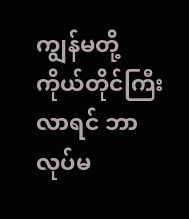ကျွန်မတို့ ကိုယ်တိုင်ကြီးလာရင် ဘာလုပ်မ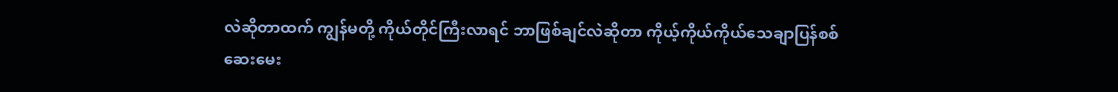လဲဆိုတာထက် ကျွန်မတို့ ကိုယ်တိုင်ကြီးလာရင် ဘာဖြစ်ချင်လဲဆိုတာ ကိုယ့်ကိုယ်ကိုယ်သေချာပြန်စစ်ဆေးမေး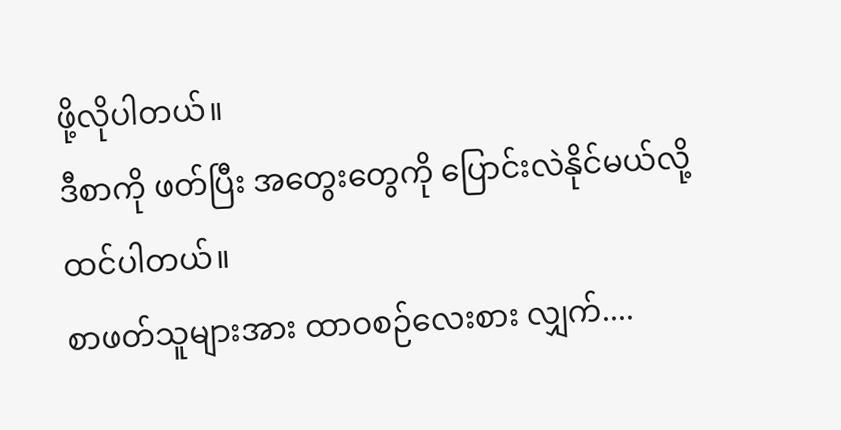ဖို့လိုပါတယ်။
ဒီစာကို ဖတ်ပြီး အတွေးတွေကို ပြောင်းလဲနိုင်မယ်လို့ ထင်ပါတယ်။
စာဖတ်သူများအား ထာဝစဉ်လေးစား လျှက်....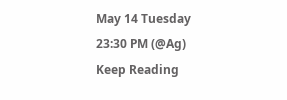May 14 Tuesday
23:30 PM (@Ag)
Keep Reading